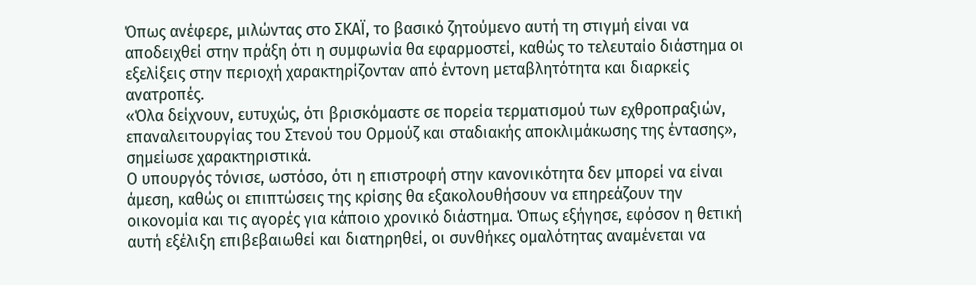Όπως ανέφερε, μιλώντας στο ΣΚΑΪ, το βασικό ζητούμενο αυτή τη στιγμή είναι να αποδειχθεί στην πράξη ότι η συμφωνία θα εφαρμοστεί, καθώς το τελευταίο διάστημα οι εξελίξεις στην περιοχή χαρακτηρίζονταν από έντονη μεταβλητότητα και διαρκείς ανατροπές.
«Όλα δείχνουν, ευτυχώς, ότι βρισκόμαστε σε πορεία τερματισμού των εχθροπραξιών, επαναλειτουργίας του Στενού του Ορμούζ και σταδιακής αποκλιμάκωσης της έντασης», σημείωσε χαρακτηριστικά.
Ο υπουργός τόνισε, ωστόσο, ότι η επιστροφή στην κανονικότητα δεν μπορεί να είναι άμεση, καθώς οι επιπτώσεις της κρίσης θα εξακολουθήσουν να επηρεάζουν την οικονομία και τις αγορές για κάποιο χρονικό διάστημα. Όπως εξήγησε, εφόσον η θετική αυτή εξέλιξη επιβεβαιωθεί και διατηρηθεί, οι συνθήκες ομαλότητας αναμένεται να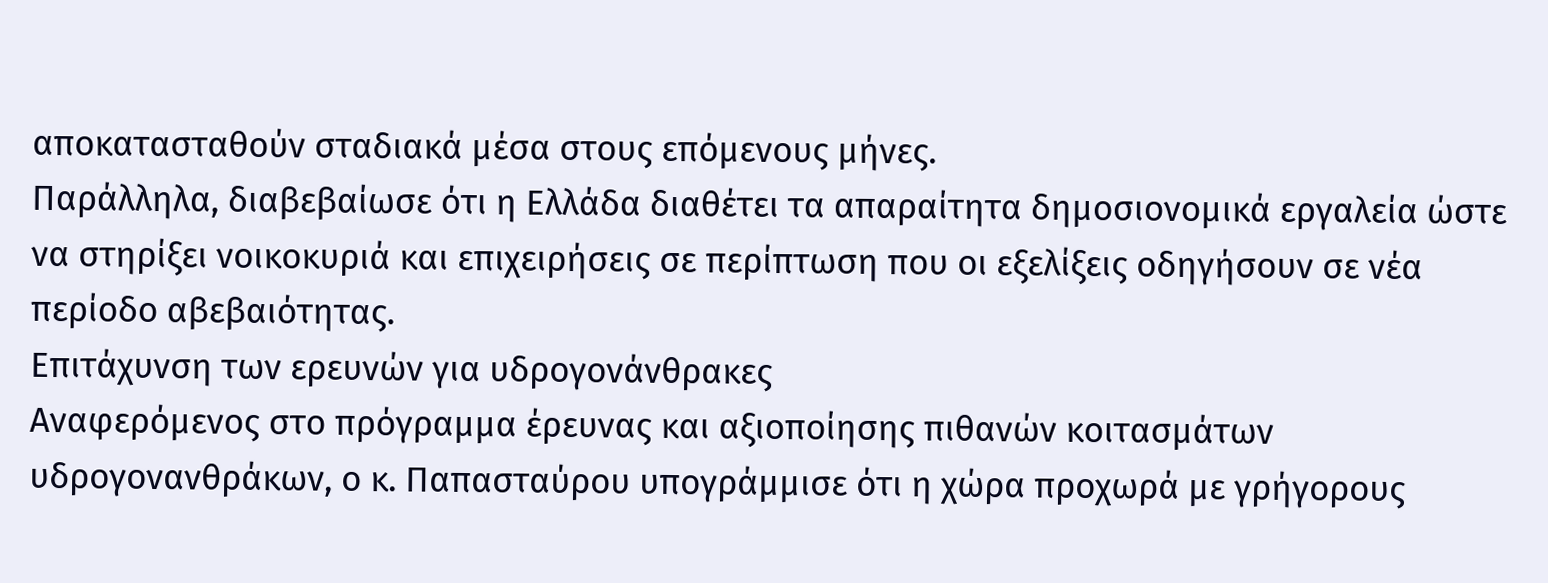αποκατασταθούν σταδιακά μέσα στους επόμενους μήνες.
Παράλληλα, διαβεβαίωσε ότι η Ελλάδα διαθέτει τα απαραίτητα δημοσιονομικά εργαλεία ώστε να στηρίξει νοικοκυριά και επιχειρήσεις σε περίπτωση που οι εξελίξεις οδηγήσουν σε νέα περίοδο αβεβαιότητας.
Επιτάχυνση των ερευνών για υδρογονάνθρακες
Αναφερόμενος στο πρόγραμμα έρευνας και αξιοποίησης πιθανών κοιτασμάτων υδρογονανθράκων, ο κ. Παπασταύρου υπογράμμισε ότι η χώρα προχωρά με γρήγορους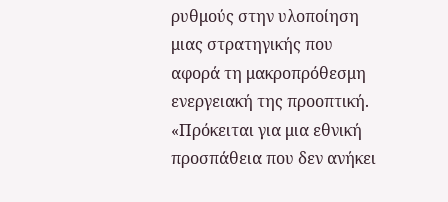ρυθμούς στην υλοποίηση μιας στρατηγικής που αφορά τη μακροπρόθεσμη ενεργειακή της προοπτική.
«Πρόκειται για μια εθνική προσπάθεια που δεν ανήκει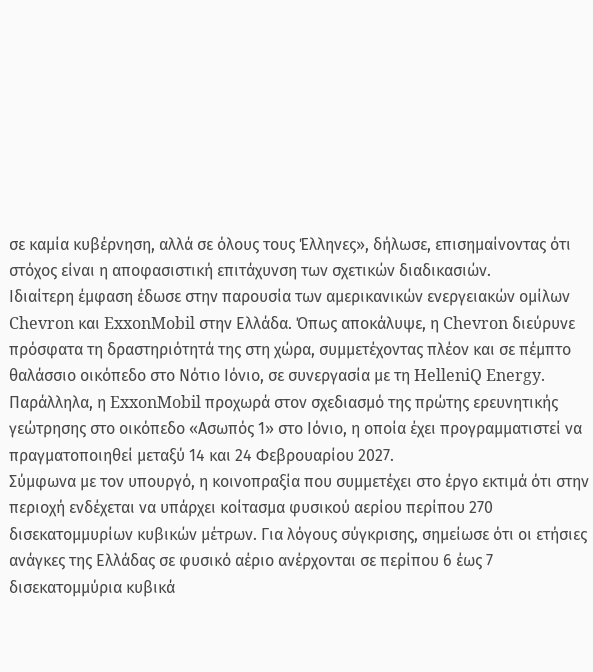σε καμία κυβέρνηση, αλλά σε όλους τους Έλληνες», δήλωσε, επισημαίνοντας ότι στόχος είναι η αποφασιστική επιτάχυνση των σχετικών διαδικασιών.
Ιδιαίτερη έμφαση έδωσε στην παρουσία των αμερικανικών ενεργειακών ομίλων Chevron και ExxonMobil στην Ελλάδα. Όπως αποκάλυψε, η Chevron διεύρυνε πρόσφατα τη δραστηριότητά της στη χώρα, συμμετέχοντας πλέον και σε πέμπτο θαλάσσιο οικόπεδο στο Νότιο Ιόνιο, σε συνεργασία με τη HelleniQ Energy.
Παράλληλα, η ExxonMobil προχωρά στον σχεδιασμό της πρώτης ερευνητικής γεώτρησης στο οικόπεδο «Ασωπός 1» στο Ιόνιο, η οποία έχει προγραμματιστεί να πραγματοποιηθεί μεταξύ 14 και 24 Φεβρουαρίου 2027.
Σύμφωνα με τον υπουργό, η κοινοπραξία που συμμετέχει στο έργο εκτιμά ότι στην περιοχή ενδέχεται να υπάρχει κοίτασμα φυσικού αερίου περίπου 270 δισεκατομμυρίων κυβικών μέτρων. Για λόγους σύγκρισης, σημείωσε ότι οι ετήσιες ανάγκες της Ελλάδας σε φυσικό αέριο ανέρχονται σε περίπου 6 έως 7 δισεκατομμύρια κυβικά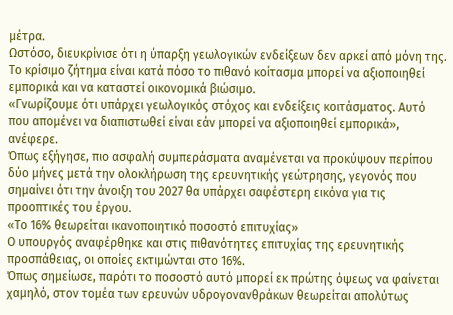μέτρα.
Ωστόσο, διευκρίνισε ότι η ύπαρξη γεωλογικών ενδείξεων δεν αρκεί από μόνη της. Το κρίσιμο ζήτημα είναι κατά πόσο το πιθανό κοίτασμα μπορεί να αξιοποιηθεί εμπορικά και να καταστεί οικονομικά βιώσιμο.
«Γνωρίζουμε ότι υπάρχει γεωλογικός στόχος και ενδείξεις κοιτάσματος. Αυτό που απομένει να διαπιστωθεί είναι εάν μπορεί να αξιοποιηθεί εμπορικά», ανέφερε.
Όπως εξήγησε, πιο ασφαλή συμπεράσματα αναμένεται να προκύψουν περίπου δύο μήνες μετά την ολοκλήρωση της ερευνητικής γεώτρησης, γεγονός που σημαίνει ότι την άνοιξη του 2027 θα υπάρχει σαφέστερη εικόνα για τις προοπτικές του έργου.
«Το 16% θεωρείται ικανοποιητικό ποσοστό επιτυχίας»
Ο υπουργός αναφέρθηκε και στις πιθανότητες επιτυχίας της ερευνητικής προσπάθειας, οι οποίες εκτιμώνται στο 16%.
Όπως σημείωσε, παρότι το ποσοστό αυτό μπορεί εκ πρώτης όψεως να φαίνεται χαμηλό, στον τομέα των ερευνών υδρογονανθράκων θεωρείται απολύτως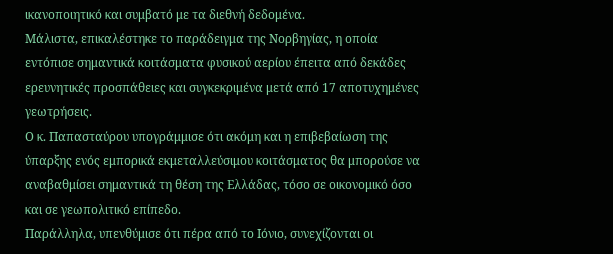ικανοποιητικό και συμβατό με τα διεθνή δεδομένα.
Μάλιστα, επικαλέστηκε το παράδειγμα της Νορβηγίας, η οποία εντόπισε σημαντικά κοιτάσματα φυσικού αερίου έπειτα από δεκάδες ερευνητικές προσπάθειες και συγκεκριμένα μετά από 17 αποτυχημένες γεωτρήσεις.
Ο κ. Παπασταύρου υπογράμμισε ότι ακόμη και η επιβεβαίωση της ύπαρξης ενός εμπορικά εκμεταλλεύσιμου κοιτάσματος θα μπορούσε να αναβαθμίσει σημαντικά τη θέση της Ελλάδας, τόσο σε οικονομικό όσο και σε γεωπολιτικό επίπεδο.
Παράλληλα, υπενθύμισε ότι πέρα από το Ιόνιο, συνεχίζονται οι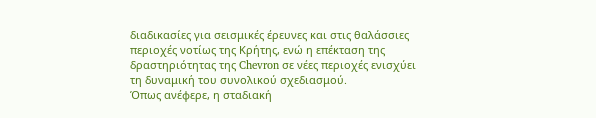διαδικασίες για σεισμικές έρευνες και στις θαλάσσιες περιοχές νοτίως της Κρήτης, ενώ η επέκταση της δραστηριότητας της Chevron σε νέες περιοχές ενισχύει τη δυναμική του συνολικού σχεδιασμού.
Όπως ανέφερε, η σταδιακή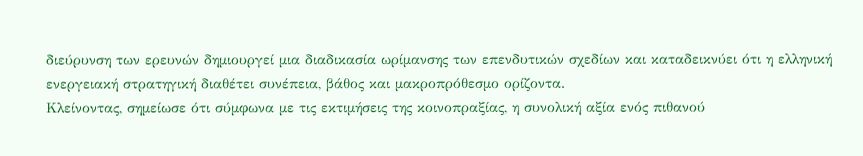διεύρυνση των ερευνών δημιουργεί μια διαδικασία ωρίμανσης των επενδυτικών σχεδίων και καταδεικνύει ότι η ελληνική ενεργειακή στρατηγική διαθέτει συνέπεια, βάθος και μακροπρόθεσμο ορίζοντα.
Κλείνοντας, σημείωσε ότι σύμφωνα με τις εκτιμήσεις της κοινοπραξίας, η συνολική αξία ενός πιθανού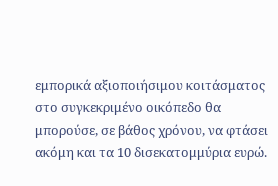εμπορικά αξιοποιήσιμου κοιτάσματος στο συγκεκριμένο οικόπεδο θα μπορούσε, σε βάθος χρόνου, να φτάσει ακόμη και τα 10 δισεκατομμύρια ευρώ.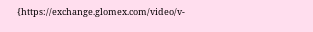{https://exchange.glomex.com/video/v-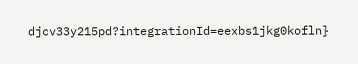djcv33y215pd?integrationId=eexbs1jkg0kofln}